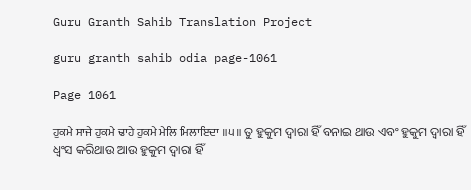Guru Granth Sahib Translation Project

guru granth sahib odia page-1061

Page 1061

ਹੁਕਮੇ ਸਾਜੇ ਹੁਕਮੇ ਢਾਹੇ ਹੁਕਮੇ ਮੇਲਿ ਮਿਲਾਇਦਾ ॥੫॥ ତୁ ହୁକୁମ ଦ୍ଵାରା ହିଁ ବନାଇ ଥାଉ ଏବଂ ହୁକୁମ ଦ୍ଵାରା ହିଁ ଧ୍ଵଂସ କରିଥାଉ ଆଉ ହୁକୁମ ଦ୍ଵାରା ହିଁ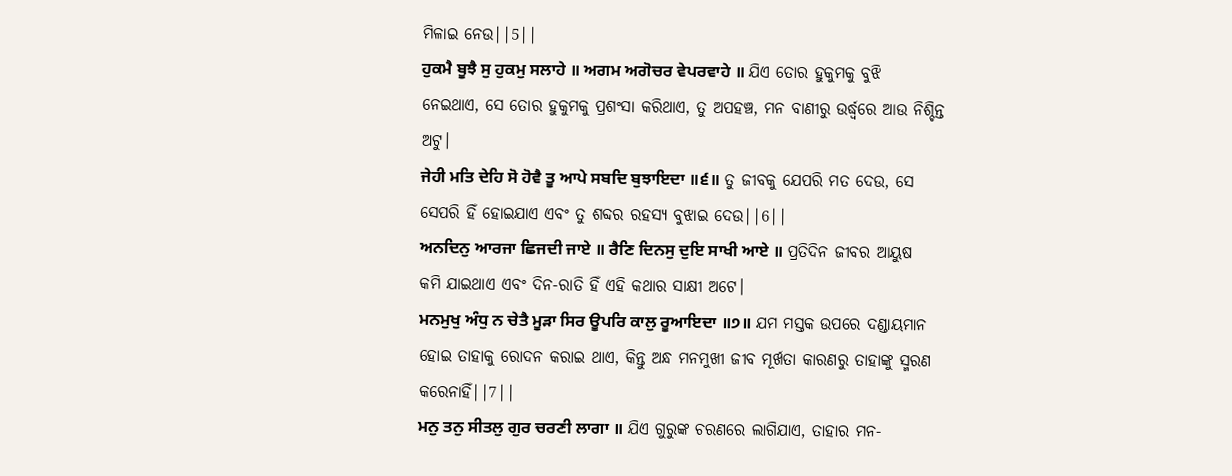ମିଳାଇ ନେଉ||5||
ਹੁਕਮੈ ਬੂਝੈ ਸੁ ਹੁਕਮੁ ਸਲਾਹੇ ॥ ਅਗਮ ਅਗੋਚਰ ਵੇਪਰਵਾਹੇ ॥ ଯିଏ ତୋର ହୁକୁମକୁ ବୁଝି ନେଇଥାଏ, ସେ ତୋର ହୁକୁମକୁ ପ୍ରଶଂସା କରିଥାଏ, ତୁ ଅପହଞ୍ଚ, ମନ ବାଣୀରୁ ଉର୍ଦ୍ଧ୍ଵରେ ଆଉ ନିଶ୍ଚିନ୍ତ ଅଟୁ।
ਜੇਹੀ ਮਤਿ ਦੇਹਿ ਸੋ ਹੋਵੈ ਤੂ ਆਪੇ ਸਬਦਿ ਬੁਝਾਇਦਾ ॥੬॥ ତୁ ଜୀବକୁ ଯେପରି ମତ ଦେଉ, ସେ ସେପରି ହିଁ ହୋଇଯାଏ ଏବଂ ତୁ ଶବ୍ଦର ରହସ୍ୟ ବୁଝାଇ ଦେଉ||6||
ਅਨਦਿਨੁ ਆਰਜਾ ਛਿਜਦੀ ਜਾਏ ॥ ਰੈਣਿ ਦਿਨਸੁ ਦੁਇ ਸਾਖੀ ਆਏ ॥ ପ୍ରତିଦିନ ଜୀବର ଆୟୁଷ କମି ଯାଇଥାଏ ଏବଂ ଦିନ-ରାତି ହିଁ ଏହି କଥାର ସାକ୍ଷୀ ଅଟେ।
ਮਨਮੁਖੁ ਅੰਧੁ ਨ ਚੇਤੈ ਮੂੜਾ ਸਿਰ ਊਪਰਿ ਕਾਲੁ ਰੂਆਇਦਾ ॥੭॥ ଯମ ମସ୍ତକ ଉପରେ ଦଣ୍ଡାୟମାନ ହୋଇ ତାହାକୁ ରୋଦନ କରାଇ ଥାଏ, କିନ୍ତୁ ଅନ୍ଧ ମନମୁଖୀ ଜୀବ ମୂର୍ଖତା କାରଣରୁ ତାହାଙ୍କୁ ସ୍ମରଣ କରେନାହିଁ||7||
ਮਨੁ ਤਨੁ ਸੀਤਲੁ ਗੁਰ ਚਰਣੀ ਲਾਗਾ ॥ ଯିଏ ଗୁରୁଙ୍କ ଚରଣରେ ଲାଗିଯାଏ, ତାହାର ମନ-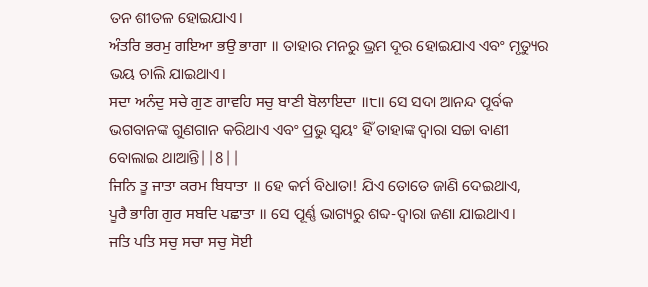ତନ ଶୀତଳ ହୋଇଯାଏ।
ਅੰਤਰਿ ਭਰਮੁ ਗਇਆ ਭਉ ਭਾਗਾ ॥ ତାହାର ମନରୁ ଭ୍ରମ ଦୂର ହୋଇଯାଏ ଏବଂ ମୃତ୍ୟୁର ଭୟ ଚାଲି ଯାଇଥାଏ।
ਸਦਾ ਅਨੰਦੁ ਸਚੇ ਗੁਣ ਗਾਵਹਿ ਸਚੁ ਬਾਣੀ ਬੋਲਾਇਦਾ ॥੮॥ ସେ ସଦା ଆନନ୍ଦ ପୂର୍ବକ ଭଗବାନଙ୍କ ଗୁଣଗାନ କରିଥାଏ ଏବଂ ପ୍ରଭୁ ସ୍ଵୟଂ ହିଁ ତାହାଙ୍କ ଦ୍ଵାରା ସଚ୍ଚା ବାଣୀ ବୋଲାଇ ଥାଆନ୍ତି||8||
ਜਿਨਿ ਤੂ ਜਾਤਾ ਕਰਮ ਬਿਧਾਤਾ ॥ ହେ କର୍ମ ବିଧାତା! ଯିଏ ତୋତେ ଜାଣି ଦେଇଥାଏ,
ਪੂਰੈ ਭਾਗਿ ਗੁਰ ਸਬਦਿ ਪਛਾਤਾ ॥ ସେ ପୂର୍ଣ୍ଣ ଭାଗ୍ୟରୁ ଶବ୍ଦ-ଦ୍ଵାରା ଜଣା ଯାଇଥାଏ।
ਜਤਿ ਪਤਿ ਸਚੁ ਸਚਾ ਸਚੁ ਸੋਈ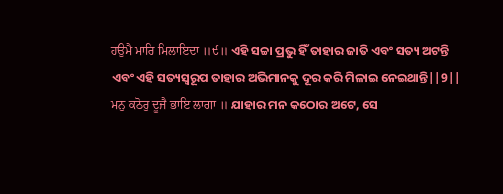ਹਉਮੈ ਮਾਰਿ ਮਿਲਾਇਦਾ ॥੯॥ ଏହି ସଚ୍ଚା ପ୍ରଭୁ ହିଁ ତାହାର ଜାତି ଏବଂ ସତ୍ୟ ଅଟନ୍ତି ଏବଂ ଏହି ସତ୍ୟସ୍ଵରୂପ ତାହାର ଅଭିମାନକୁ ଦୂର କରି ମିଳାଇ ନେଇଥାନ୍ତି||9||
ਮਨੁ ਕਠੋਰੁ ਦੂਜੈ ਭਾਇ ਲਾਗਾ ॥ ଯାହାର ମନ କଠୋର ଅଟେ, ସେ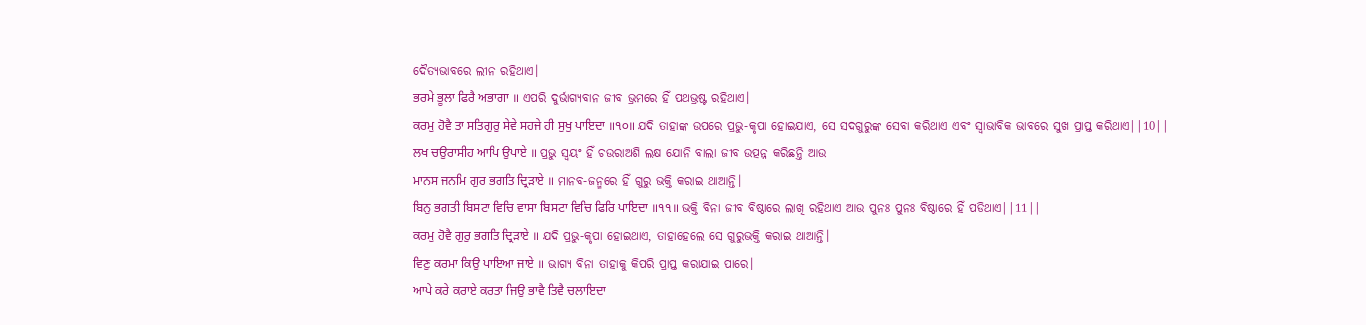ଦୈତ୍ୟଭାବରେ ଲୀନ ରହିଥାଏ।
ਭਰਮੇ ਭੂਲਾ ਫਿਰੈ ਅਭਾਗਾ ॥ ଏପରି ଦୁର୍ଭାଗ୍ୟବାନ ଜୀବ ଭ୍ରମରେ ହିଁ ପଥଭ୍ରଷ୍ଟ ରହିଥାଏ।
ਕਰਮੁ ਹੋਵੈ ਤਾ ਸਤਿਗੁਰੁ ਸੇਵੇ ਸਹਜੇ ਹੀ ਸੁਖੁ ਪਾਇਦਾ ॥੧੦॥ ଯଦି ତାହାଙ୍କ ଉପରେ ପ୍ରଭୁ-କୃପା ହୋଇଯାଏ, ସେ ସଦଗୁରୁଙ୍କ ସେବା କରିଥାଏ ଏବଂ ସ୍ଵାଭାବିକ ଭାବରେ ସୁଖ ପ୍ରାପ୍ତ କରିଥାଏ||10||
ਲਖ ਚਉਰਾਸੀਹ ਆਪਿ ਉਪਾਏ ॥ ପ୍ରଭୁ ସ୍ଵୟଂ ହିଁ ଚଉରାଅଶି ଲକ୍ଷ ଯୋନି ବାଲା ଜୀବ ଉତ୍ପନ୍ନ କରିଛନ୍ତି ଆଉ
ਮਾਨਸ ਜਨਮਿ ਗੁਰ ਭਗਤਿ ਦ੍ਰਿੜਾਏ ॥ ମାନବ-ଜନ୍ମରେ ହିଁ ଗୁରୁ ଭକ୍ତି କରାଇ ଥାଆନ୍ତି।
ਬਿਨੁ ਭਗਤੀ ਬਿਸਟਾ ਵਿਚਿ ਵਾਸਾ ਬਿਸਟਾ ਵਿਚਿ ਫਿਰਿ ਪਾਇਦਾ ॥੧੧॥ ଭକ୍ତି ବିନା ଜୀବ ବିଷ୍ଠାରେ ଲାଖି ରହିଥାଏ ଆଉ ପୁନଃ ପୁନଃ ବିଷ୍ଠାରେ ହିଁ ପଡିଥାଏ||11||
ਕਰਮੁ ਹੋਵੈ ਗੁਰੁ ਭਗਤਿ ਦ੍ਰਿੜਾਏ ॥ ଯଦି ପ୍ରଭୁ-କୃପା ହୋଇଥାଏ, ତାହାହେଲେ ସେ ଗୁରୁଭକ୍ତି କରାଇ ଥାଆନ୍ତି।
ਵਿਣੁ ਕਰਮਾ ਕਿਉ ਪਾਇਆ ਜਾਏ ॥ ଭାଗ୍ୟ ବିନା ତାହାକୁ କିପରି ପ୍ରାପ୍ତ କରାଯାଇ ପାରେ।
ਆਪੇ ਕਰੇ ਕਰਾਏ ਕਰਤਾ ਜਿਉ ਭਾਵੈ ਤਿਵੈ ਚਲਾਇਦਾ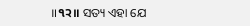॥੧੨॥ ସତ୍ୟ ଏହା ଯେ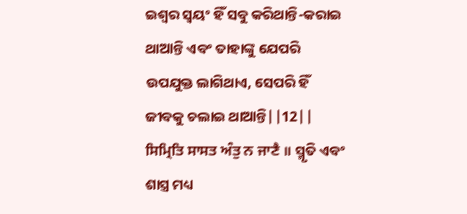ଇଶ୍ଵର ସ୍ଵୟଂ ହିଁ ସବୁ କରିଥାନ୍ତି-କରାଇ ଥାଆନ୍ତି ଏବଂ ତାହାଙ୍କୁ ଯେପରି ଉପଯୁକ୍ତ ଲାଗିଥାଏ, ସେପରି ହିଁ ଜୀବକୁ ଚଲାଇ ଥାଆନ୍ତି||12||
ਸਿਮ੍ਰਿਤਿ ਸਾਸਤ ਅੰਤੁ ਨ ਜਾਣੈ ॥ ସ୍ମୃତି ଏବଂ ଶାସ୍ତ୍ର ମଧ୍ୟ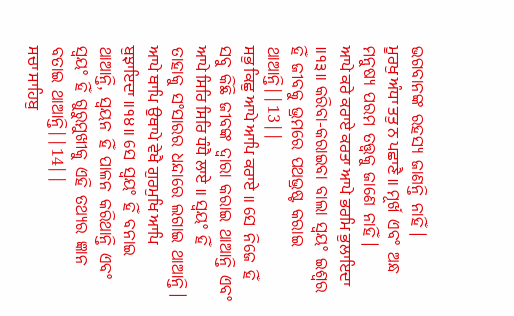ଭଗବାନଙ୍କ ରହସ୍ୟ ଜାଣନ୍ତି ନାହିଁ।
ਮੂਰਖੁ ਅੰਧਾ ਤਤੁ ਨ ਪਛਾਣੈ ॥ ମୂର୍ଖ ଏବଂ ଅନ୍ଧ ମନୁଷ୍ୟ ପରମ ତତ୍ତ୍ଵକୁ ଜାଣେ ନାହିଁ।
ਆਪੇ ਕਰੇ ਕਰਾਏ ਕਰਤਾ ਆਪੇ ਭਰਮਿ ਭੁਲਾਇਦਾ ॥੧੩॥ କରିବା-କରାଇବା ବାଲା ସ୍ଵୟଂ ଇଶ୍ଵର ହିଁ ଜୀବକୁ ଭ୍ରମରେ ପଥଭ୍ରଷ୍ଟ କରାଇ ଥାଆନ୍ତି||13||
ਸਭੁ ਕਿਛੁ ਆਪੇ ਆਪਿ ਕਰਾਏ ॥ ସେ ନିଜେ ହିଁ ସବୁ କିଛି ଜୀବଙ୍କ ଦ୍ଵାରା କରାଇ ଥାଆନ୍ତି ଏବଂ
ਆਪੇ ਸਿਰਿ ਸਿਰਿ ਧੰਧੈ ਲਾਏ ॥ ସ୍ଵୟଂ ହିଁ ତାହାକୁ ସଂସାରର ଧନ୍ଦାରେ ଲଗାଇ ଥାଆନ୍ତି।
ਆਪੇ ਥਾਪਿ ਉਥਾਪੇ ਵੇਖੈ ਗੁਰਮੁਖਿ ਆਪਿ ਬੁਝਾਇਦਾ ॥੧੪॥ ସେ ସ୍ଵୟଂ ହିଁ ବନାଇ ଥାଆନ୍ତି, ସ୍ବୟନ ହିଁ ପାଳନ କରିଥାନ୍ତି ଏବଂ ସ୍ଵୟଂ ହିଁ ଗୁରୁମୁଖୀକୁ ଏହି ତଥ୍ୟର ଜ୍ଞାନ ବତାଇ ଥାଆନ୍ତି||14||
ਸਚਾ ਸਾਹਿਬੁ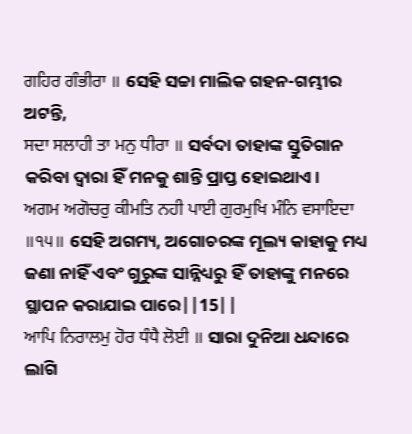ਗਹਿਰ ਗੰਭੀਰਾ ॥ ସେହି ସଚ୍ଚା ମାଲିକ ଗହନ-ଗମ୍ଭୀର ଅଟନ୍ତି,
ਸਦਾ ਸਲਾਹੀ ਤਾ ਮਨੁ ਧੀਰਾ ॥ ସର୍ବଦା ତାହାଙ୍କ ସ୍ତୁତିଗାନ କରିବା ଦ୍ଵାରା ହିଁ ମନକୁ ଶାନ୍ତି ପ୍ରାପ୍ତ ହୋଇଥାଏ।
ਅਗਮ ਅਗੋਚਰੁ ਕੀਮਤਿ ਨਹੀ ਪਾਈ ਗੁਰਮੁਖਿ ਮੰਨਿ ਵਸਾਇਦਾ ॥੧੫॥ ସେହି ଅଗମ୍ୟ, ଅଗୋଚରଙ୍କ ମୂଲ୍ୟ କାହାକୁ ମଧ୍ୟ ଜଣା ନାହିଁ ଏବଂ ଗୁରୁଙ୍କ ସାନ୍ନିଧ୍ୟରୁ ହିଁ ତାହାଙ୍କୁ ମନରେ ସ୍ଥାପନ କରାଯାଇ ପାରେ||15||
ਆਪਿ ਨਿਰਾਲਮੁ ਹੋਰ ਧੰਧੈ ਲੋਈ ॥ ସାରା ଦୁନିଆ ଧନ୍ଦାରେ ଲାଗି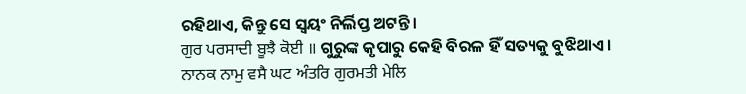ରହିଥାଏ, କିନ୍ତୁ ସେ ସ୍ଵୟଂ ନିର୍ଲିପ୍ତ ଅଟନ୍ତି।
ਗੁਰ ਪਰਸਾਦੀ ਬੂਝੈ ਕੋਈ ॥ ଗୁରୁଙ୍କ କୃପାରୁ କେହି ବିରଳ ହିଁ ସତ୍ୟକୁ ବୁଝିଥାଏ।
ਨਾਨਕ ਨਾਮੁ ਵਸੈ ਘਟ ਅੰਤਰਿ ਗੁਰਮਤੀ ਮੇਲਿ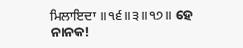ਮਿਲਾਇਦਾ ॥੧੬॥੩॥੧੭॥ ହେ ନାନକ!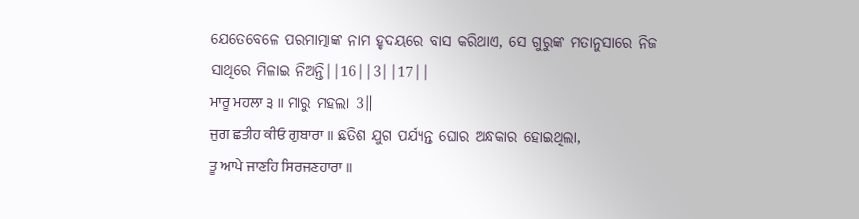ଯେତେବେଳେ ପରମାତ୍ମାଙ୍କ ନାମ ହୃଦୟରେ ବାସ କରିଥାଏ, ସେ ଗୁରୁଙ୍କ ମତାନୁସାରେ ନିଜ ସାଥିରେ ମିଳାଇ ନିଅନ୍ତି||16||3||17||
ਮਾਰੂ ਮਹਲਾ ੩ ॥ ମାରୁ ମହଲା 3॥
ਜੁਗ ਛਤੀਹ ਕੀਓ ਗੁਬਾਰਾ ॥ ଛତିଶ ଯୁଗ ପର୍ଯ୍ୟନ୍ତ ଘୋର ଅନ୍ଧକାର ହୋଇଥିଲା,
ਤੂ ਆਪੇ ਜਾਣਹਿ ਸਿਰਜਣਹਾਰਾ ॥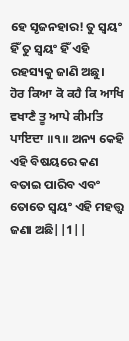ହେ ସୃଜନହାର! ତୁ ସ୍ଵୟଂ ହିଁ ତୁ ସ୍ଵୟଂ ହିଁ ଏହି ରହସ୍ୟକୁ ଜାଣି ଅଛୁ।
ਹੋਰ ਕਿਆ ਕੋ ਕਹੈ ਕਿ ਆਖਿ ਵਖਾਣੈ ਤੂ ਆਪੇ ਕੀਮਤਿ ਪਾਇਦਾ ॥੧॥ ଅନ୍ୟ କେହି ଏହି ବିଷୟରେ କଣ ବତାଇ ପାରିବ ଏବଂ ତୋତେ ସ୍ଵୟଂ ଏହି ମହତ୍ତ୍ଵ ଜଣା ଅଛି||1||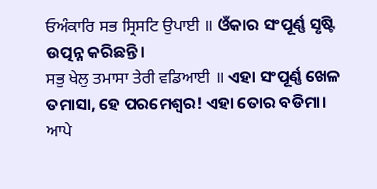ਓਅੰਕਾਰਿ ਸਭ ਸ੍ਰਿਸਟਿ ਉਪਾਈ ॥ ଓଁକାର ସଂପୂର୍ଣ୍ଣ ସୃଷ୍ଟି ଉତ୍ପନ୍ନ କରିଛନ୍ତି।
ਸਭੁ ਖੇਲੁ ਤਮਾਸਾ ਤੇਰੀ ਵਡਿਆਈ ॥ ଏହା ସଂପୂର୍ଣ୍ଣ ଖେଳ ତମାସା, ହେ ପରମେଶ୍ଵର! ଏହା ତୋର ବଡିମା।
ਆਪੇ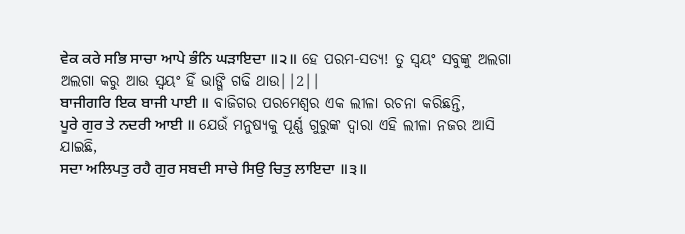ਵੇਕ ਕਰੇ ਸਭਿ ਸਾਚਾ ਆਪੇ ਭੰਨਿ ਘੜਾਇਦਾ ॥੨॥ ହେ ପରମ-ସତ୍ୟ! ତୁ ସ୍ଵୟଂ ସବୁଙ୍କୁ ଅଲଗା ଅଲଗା କରୁ ଆଉ ସ୍ଵୟଂ ହିଁ ଭାଙ୍ଗି ଗଢି ଥାଉ||2||
ਬਾਜੀਗਰਿ ਇਕ ਬਾਜੀ ਪਾਈ ॥ ବାଜିଗର ପରମେଶ୍ଵର ଏକ ଲୀଳା ରଚନା କରିଛନ୍ତି,
ਪੂਰੇ ਗੁਰ ਤੇ ਨਦਰੀ ਆਈ ॥ ଯେଉଁ ମନୁଷ୍ୟକୁ ପୂର୍ଣ୍ଣ ଗୁରୁଙ୍କ ଦ୍ଵାରା ଏହି ଲୀଳା ନଜର ଆସି ଯାଇଛି,
ਸਦਾ ਅਲਿਪਤੁ ਰਹੈ ਗੁਰ ਸਬਦੀ ਸਾਚੇ ਸਿਉ ਚਿਤੁ ਲਾਇਦਾ ॥੩॥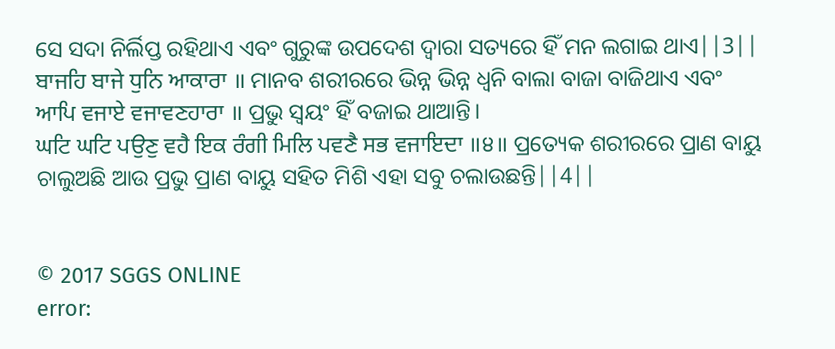ସେ ସଦା ନିର୍ଲିପ୍ତ ରହିଥାଏ ଏବଂ ଗୁରୁଙ୍କ ଉପଦେଶ ଦ୍ଵାରା ସତ୍ୟରେ ହିଁ ମନ ଲଗାଇ ଥାଏ||3||
ਬਾਜਹਿ ਬਾਜੇ ਧੁਨਿ ਆਕਾਰਾ ॥ ମାନବ ଶରୀରରେ ଭିନ୍ନ ଭିନ୍ନ ଧ୍ୱନି ବାଲା ବାଜା ବାଜିଥାଏ ଏବଂ
ਆਪਿ ਵਜਾਏ ਵਜਾਵਣਹਾਰਾ ॥ ପ୍ରଭୁ ସ୍ଵୟଂ ହିଁ ବଜାଇ ଥାଆନ୍ତି।
ਘਟਿ ਘਟਿ ਪਉਣੁ ਵਹੈ ਇਕ ਰੰਗੀ ਮਿਲਿ ਪਵਣੈ ਸਭ ਵਜਾਇਦਾ ॥੪॥ ପ୍ରତ୍ୟେକ ଶରୀରରେ ପ୍ରାଣ ବାୟୁ ଚାଲୁଅଛି ଆଉ ପ୍ରଭୁ ପ୍ରାଣ ବାୟୁ ସହିତ ମିଶି ଏହା ସବୁ ଚଲାଉଛନ୍ତି||4||


© 2017 SGGS ONLINE
error: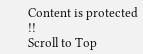Content is protected !!
Scroll to Top